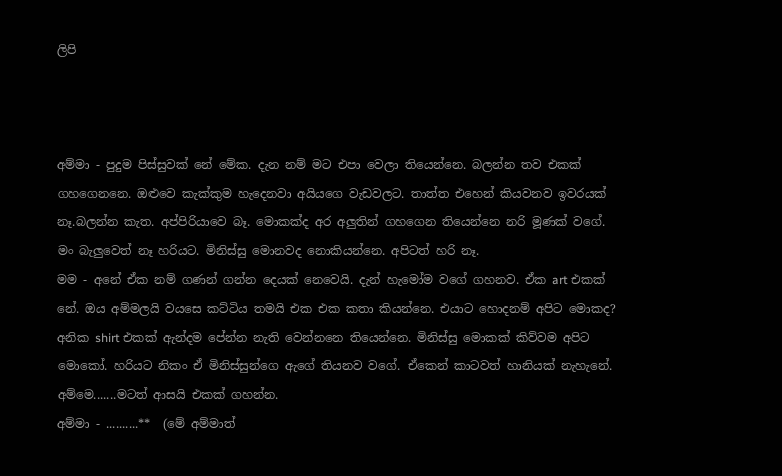ලිපි



අම්මා - පුදුම පිස්සුවක් නේ මේක. දැන නම් මට එපා වෙලා තියෙන්නෙ. බලන්න තව එකක් ගහගෙනනෙ. ඔළුවෙ කැක්කුම හැදෙනවා අයියගෙ වැඩවලට. තාත්ත එහෙන් කියවනව ඉවරයක් නෑ.බලන්න කැත. අප්පිරියාවෙ බෑ. මොකක්ද අර අලුතින් ගහගෙන තියෙන්නෙ නරි මූණක් වගේ. මං බැලුවෙත් නෑ හරියට. මිනිස්සු මොනවද නොකියන්නෙ. අපිටත් හරි නෑ.
මම - අනේ ඒක නම් ගණන් ගන්න දෙයක් නෙවෙයි. දැන් හැමෝම වගේ ගහනව. ඒක art එකක් නේ. ඔය අම්මලයි වයසෙ කට්ටිය තමයි එක එක කතා කියන්නෙ. එයාට හොදනම් අපිට මොකද? අනික shirt එකක් ඇන්දම පේන්න නැති වෙන්නනෙ තියෙන්නෙ. මිනිස්සු මොකක් කිව්වම අපිට මොකෝ. හරියට නිකං ඒ මිනිස්සුන්ගෙ ඇගේ තියනව වගේ. ඒකෙන් කාටවත් හානියක් නැහැනේ.
අම්මෙ.......මටත් ආසයි එකක් ගහන්න.
අම්මා - ..........**  (මේ අම්මාත්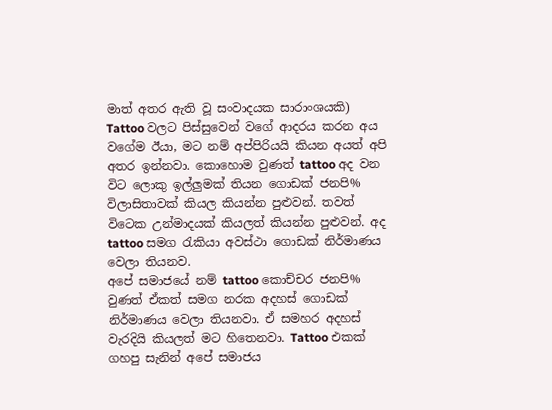මාත් අතර ඇති වූ සංවාදයක සාරාංශයකි)
Tattoo වලට පිස්සුවෙන් වගේ ආදරය කරන අය වගේම ඊයා, මට නම් අප්පිරියයි කියන අයත් අපි අතර ඉන්නවා. කොහොම වුණත් tattoo අද වන විට ලොකු ඉල්ලුමක් තියන ගොඩක් ජනපි% විලාසිතාවක් කියල කියන්න පුළුවන්. තවත් විටෙක උන්මාදයක් කියලත් කියන්න පුළුවන්. අද tattoo සමග රැකියා අවස්ථා ගොඩක් නිර්මාණය වෙලා තියනව.
අපේ සමාජයේ නම් tattoo කොච්චර ජනපි% වුණත් ඒකත් සමග නරක අදහස් ගොඩක් නිර්මාණය වෙලා තියනවා. ඒ සමහර අදහස් වැරදියි කියලත් මට හිතෙනවා. Tattoo එකක් ගහපු සැනින් අපේ සමාජය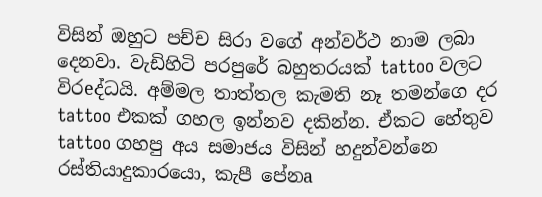විසින් ඔහුට පච්ච සිරා වගේ අන්වර්ථ නාම ලබා දෙනවා. වැඩිහිටි පරපුරේ බහුතරයක් tattoo වලට විරeද්ධයි. අම්මල තාත්තල කැමති නෑ තමන්ගෙ දර tattoo එකක් ගහල ඉන්නව දකින්න. ඒකට හේතුව tattoo ගහපු අය සමාජය විසින් හදුන්වන්නෙ රස්තියාදුකාරයො, කැපී පේනa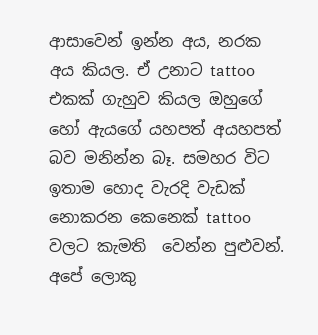ආසාවෙන් ඉන්න අය, නරක අය කියල. ඒ උනාට tattoo එකක් ගැහුව කියල ඔහුගේ හෝ ඇයගේ යහපත් අයහපත් බව මනින්න බෑ. සමහර විට ඉතාම හොද වැරදි වැඩක් නොකරන කෙනෙක් tattoo වලට කැමති  වෙන්න පුළුවන්. අපේ ලොකු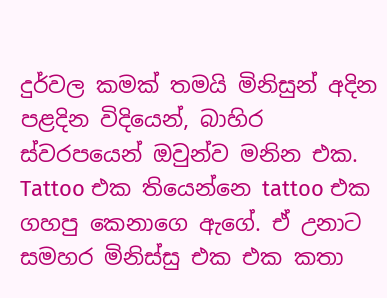දුර්වල කමක් තමයි මිනිසුන් අදින පළදින විදියෙන්, බාහිර ස්වරපයෙන් ඔවුන්ව මනින එක.
Tattoo එක තියෙන්නෙ tattoo එක ගහපු කෙනාගෙ ඇගේ. ඒ උනාට සමහර මිනිස්සු එක එක කතා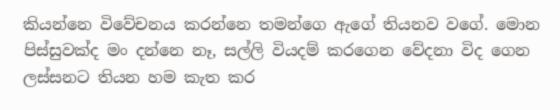කියන්නෙ විවේචනය කරන්නෙ තමන්ගෙ ඇගේ තියනව වගේ. මොන පිස්සුවක්ද මං දන්නෙ නෑ, සල්ලි වියදම් කරගෙන වේදනා විද ගෙන ලස්සනට තියන හම කැත කර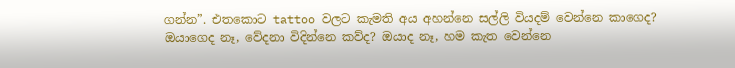ගන්න”. එතකොට tattoo වලට කැමති අය අහන්නෙ සල්ලි වියදම් වෙන්නෙ කාගෙද? ඔයාගෙද නෑ, වේදනා විදින්නෙ කව්ද? ඔයාද නෑ, හම කැත වෙන්නෙ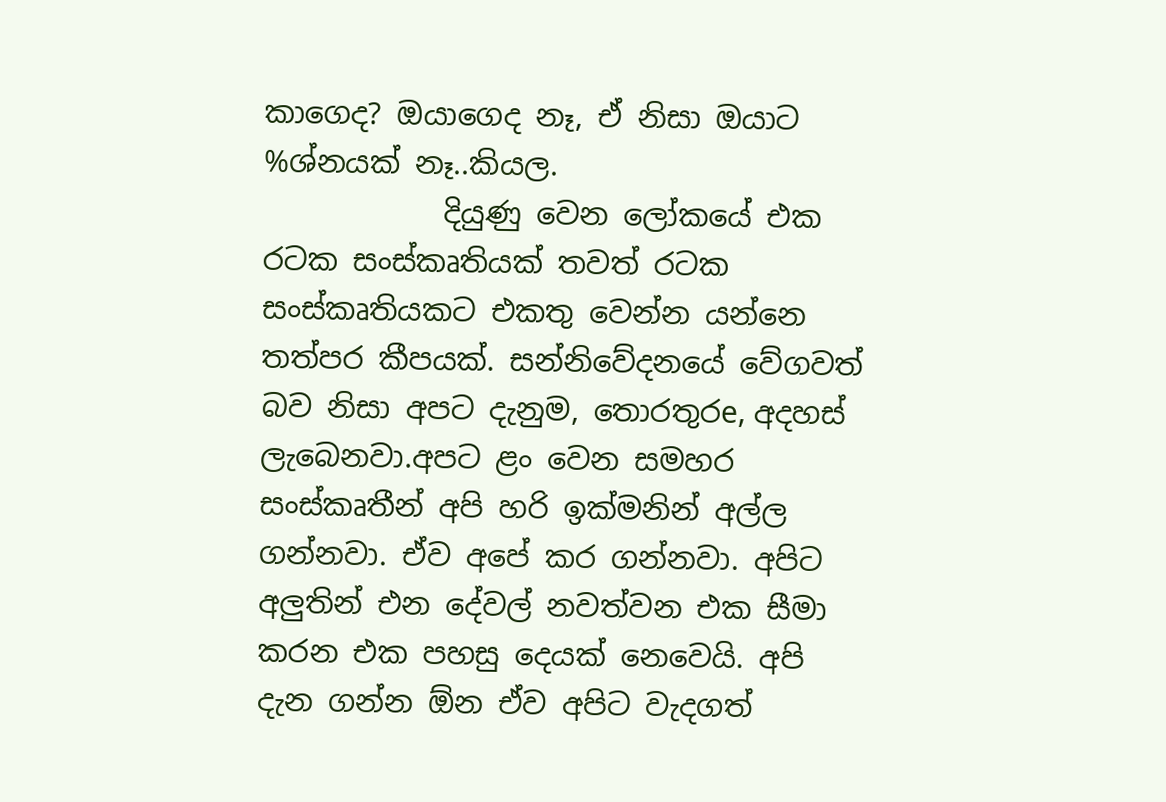කාගෙද? ඔයාගෙද නෑ, ඒ නිසා ඔයාට %ශ්නයක් නෑ..කියල.
            දියුණු වෙන ලෝකයේ එක රටක සංස්කෘතියක් තවත් රටක සංස්කෘතියකට එකතු වෙන්න යන්නෙ තත්පර කීපයක්. සන්නිවේදනයේ වේගවත් බව නිසා අපට දැනුම, තොරතුරe, අදහස් ලැබෙනවා.අපට ළං වෙන සමහර සංස්කෘතීන් අපි හරි ඉක්මනින් අල්ල ගන්නවා. ඒව අපේ කර ගන්නවා. අපිට අලුතින් එන දේවල් නවත්වන එක සීමා කරන එක පහසු දෙයක් නෙවෙයි. අපි දැන ගන්න ඕන ඒව අපිට වැදගත්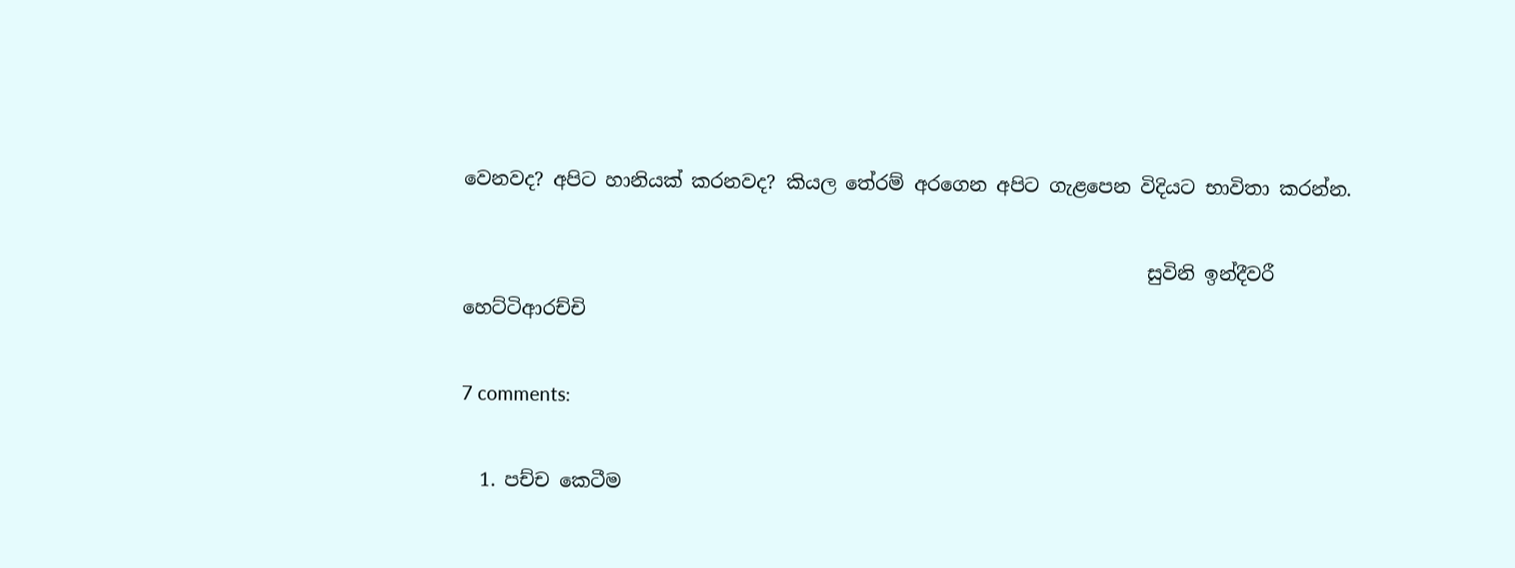වෙනවද? අපිට හානියක් කරනවද? කියල තේරම් අරගෙන අපිට ගැළපෙන විදියට භාවිතා කරන්න.

                                                                        සුවිනි ඉන්දීවරී හෙට්ටිආරච්චි

7 comments:

  1. පච්ච කෙටීම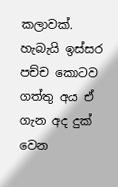කලාවක්. හැබැයි ඉස්සර පච්ච ‍කොටව ගත්තු අය ඒ ගැන අද දුක් වෙන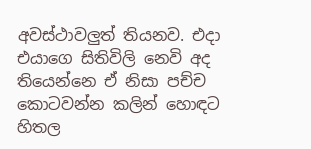අවස්ථාවලුත් තියනව. එදා එයාගෙ සිතිවිලි නෙවි අද තියෙන්නෙ ඒ නිසා පච්ච කොටවන්න කලින් හොඳට හිතල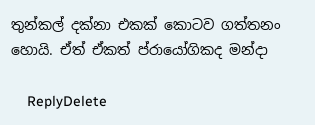තුන්කල් දක්නා එකක් කොටව ගත්තනං හොයි. ඒත් ඒකත් ප්රායෝගිකද මන්දා

    ReplyDelete